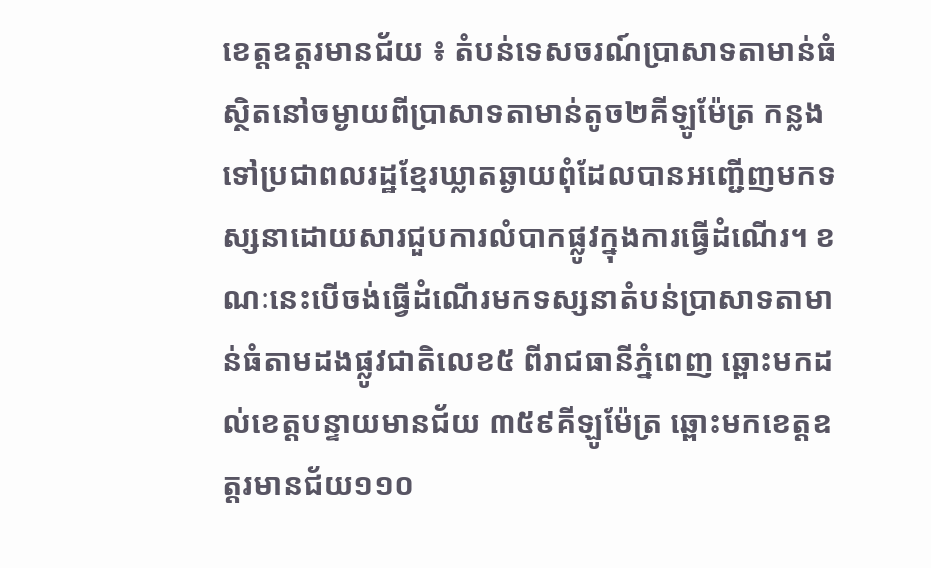ខេត្តឧត្តរមានជ័យ ៖ តំបន់ទេសចរណ៍ប្រាសាទតាមាន់ធំស្ថិតនៅចម្ងាយពីប្រាសាទតាមាន់តូច២គីឡូម៉ែត្រ កន្លងទៅប្រជាពលរដ្ឋខ្មែរឃ្លាតឆ្ងាយពុំដែលបានអញ្ជើញមកទស្សនាដោយសារជួបការលំបាកផ្លូវក្នុងការធ្វើដំណើរ។ ខណៈនេះបើចង់ធ្វើដំណើរមកទស្សនាតំបន់ប្រាសាទតាមាន់ធំតាមដងផ្លូវជាតិលេខ៥ ពីរាជធានីភ្នំពេញ ឆ្ពោះមកដល់ខេត្តបន្ទាយមានជ័យ ៣៥៩គីឡូម៉ែត្រ ឆ្ពោះមកខេត្តឧត្តរមានជ័យ១១០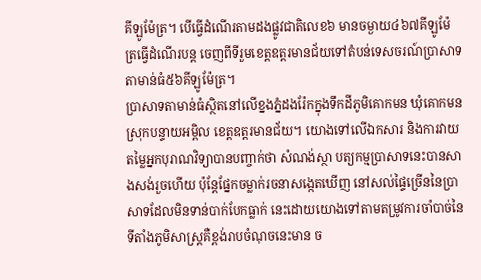គីឡូម៉ែត្រ។ បើធ្វើដំណើរតាមដងផ្លូវជាតិលេខ៦ មានចម្ងាយ៤៦៧គីឡូម៉ែត្រធ្វើដំណើរបន្ត ចេញពីទីរួមខេត្តឧត្តរមានជ័យទៅតំបន់ទេសចរណ៍ប្រាសាទតាមាន់ធំ៥៦គីឡូម៉ែត្រ។
ប្រាសាទតាមាន់ធំស្ថិតនៅលើខ្នងភ្នំដងរ៉ែកក្នុងទឹកដីភូមិគោកមន ឃុំគោកមន ស្រុកបន្ទាយអម្ពិល ខេត្តឧត្តរមានជ័យ។ យោងទៅលើឯកសារ និងការវាយតម្លៃអ្នកបុរាណវិទ្យាបានបញ្ចាក់ថា សំណង់ស្ថា បត្យកម្មប្រាសាទនេះបានសាងសង់រួចហើយ ប៉ុន្តែផ្នែកចម្លាក់រចនាសង្កេតឃើញ នៅសល់ផ្ទៃច្រើននៃប្រាសាទដែលមិនទាន់បាក់បែកធ្លាក់ នេះដោយយោងទៅតាមតម្រូវការចាំបាច់នៃទីតាំងភូមិសាស្ត្រគឺខ្ពង់រាបចំណុចនេះមាន ច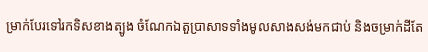ម្រាក់បែរទៅរកទិសខាងត្បូង ចំណែកឯតួប្រាសាទទាំងមូលសាងសង់មកជាប់ និងចម្រាក់ដីតែ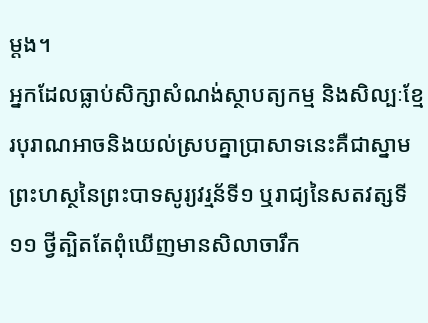ម្តង។
អ្នកដែលធ្លាប់សិក្សាសំណង់ស្ថាបត្យកម្ម និងសិល្បៈខ្មែរបុរាណអាចនិងយល់ស្របគ្នាប្រាសាទនេះគឺជាស្នាមព្រះហស្ថនៃព្រះបាទសូរ្យវរ្មន័ទី១ ឬរាជ្យនៃសតវត្សទី១១ ថ្វីត្បិតតែពុំឃើញមានសិលាចារឹក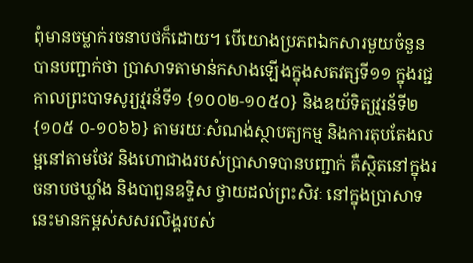ពុំមានចម្លាក់រចនាបថក៏ដោយ។ បើយោងប្រភពឯកសារមួយចំនួនបានបញ្ជាក់ថា ប្រាសាទតាមាន់កសាងឡើងក្នុងសតវត្សទី១១ ក្នុងរជ្ជកាលព្រះបាទសូរ្យវ្មរន័ទី១ {១០០២-១០៥០} និងឧយ័ទិត្យវ្មរន័ទី២{១០៥ ០-១០៦៦} តាមរយៈសំណង់ស្ថាបត្យកម្ម និងការតុបតែងលម្អនៅតាមថែវ និងហោជាងរបស់ប្រាសាទបានបញ្ជាក់ គឺស្ថិតនៅក្នុងរចនាបថឃ្លាំង និងបាពួនឧទ្ទិស ថ្វាយដល់ព្រះសិវៈ នៅក្នុងប្រាសាទនេះមានកម្ពស់សសរលិង្គរបស់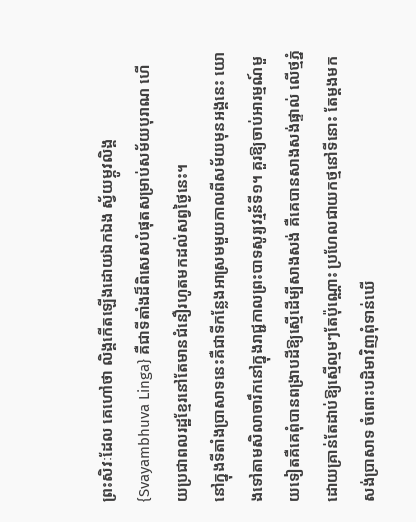ព្រះសិវៈដែល គេហៅថា លិង្គកើតឡើងដោយឯកឯង ស្វ័យម្ភូវលិង្គ{Svayambhuva Linga} គឺជាទីតាំងដ៏ពិសេសបំផុតសម្រាប់សម័យបុរាណ ហើយប្រជាពលរដ្ឋខ្មែរនៅតែមានជំនឿរហូតមកដល់សព្វថ្ងៃនេះ។
នៅក្នុងទីតាំងប្រាសាទនេះគឺជាទីកន្លែងអាស្រមមួយកាលពីសម័យមុនអង្គនេះ យោងទៅតាមសិលាចារឹកនៅក្នុងរាជ្ជកាលព្រះបាទសូរ្យវរ្មន័ទី១។ គួរឱ្យចាប់អារម្មណ៍មួយទៀតគឺគេពុំបានពង្រាបដីឱ្យស្មើដើម្បីសាងសង់ គឺគេបានសាងសង់ផ្ទាល់ លើថ្មភ្នំដោយគ្រាន់តែដាប់ឱ្យស្មើល្មមៗតែប៉ុណ្ណោះ ប្រហែលជាយកថ្មនៅទីនោះ តែម្តងមកសង់ប្រាសាទ ចំពោះបដិមាវិញពុំទាន់ឃើ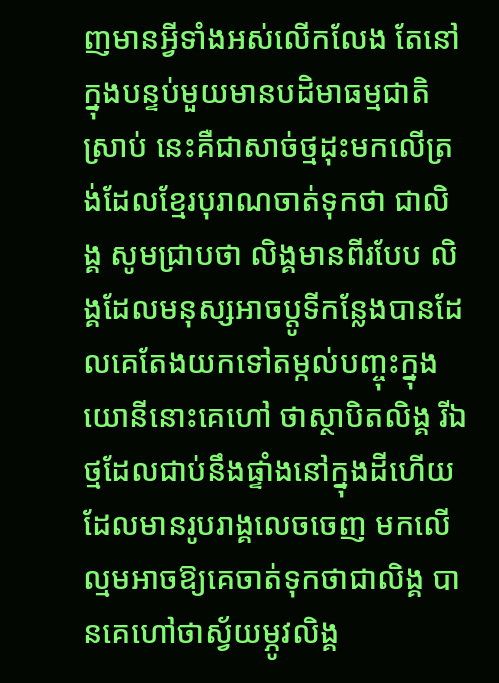ញមានអ្វីទាំងអស់លើកលែង តែនៅក្នុងបន្ទប់មួយមានបដិមាធម្មជាតិស្រាប់ នេះគឺជាសាច់ថ្មដុះមកលើត្រង់ដែលខ្មែរបុរាណចាត់ទុកថា ជាលិង្គ សូមជ្រាបថា លិង្គមានពីរបែប លិង្គដែលមនុស្សអាចប្តូទីកន្លែងបានដែលគេតែងយកទៅតម្កល់បញ្ចុះក្នុងយោនីនោះគេហៅ ថាស្ថាបិតលិង្គ រីឯថ្មដែលជាប់នឹងផ្ទាំងនៅក្នុងដីហើយដែលមានរូបរាង្គលេចចេញ មកលើល្មមអាចឱ្យគេចាត់ទុកថាជាលិង្គ បានគេហៅថាស្វ័យម្ភូវលិង្គ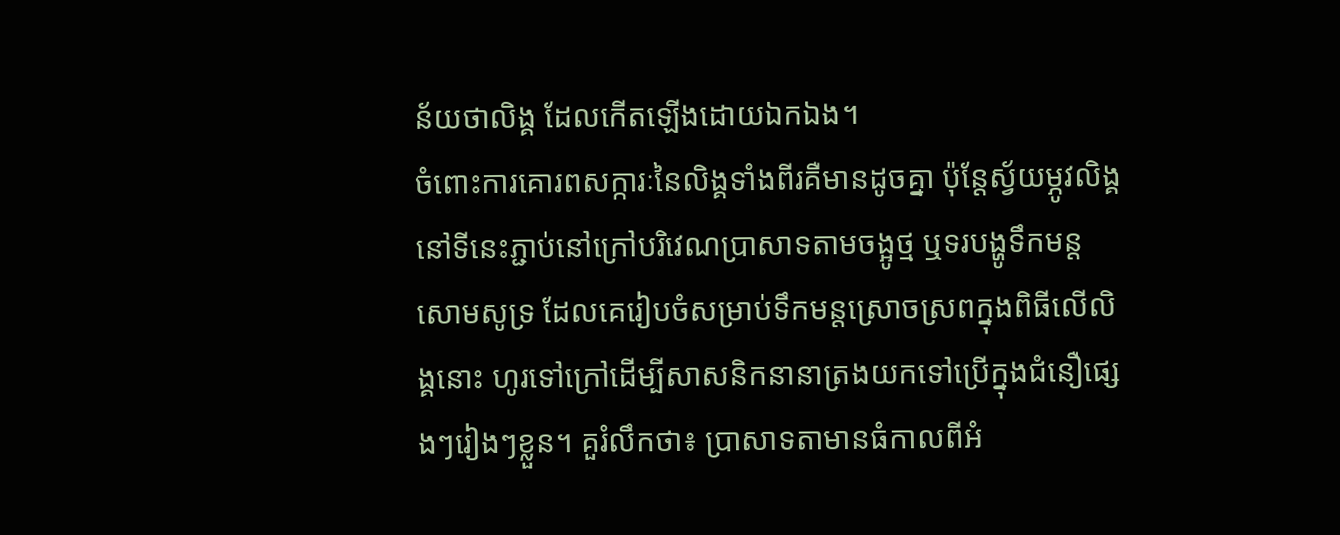ន័យថាលិង្គ ដែលកើតឡើងដោយឯកឯង។
ចំពោះការគោរពសក្ការៈនៃលិង្គទាំងពីរគឺមានដូចគ្នា ប៉ុន្តែស្វ័យម្ភូវលិង្គនៅទីនេះភ្ជាប់នៅក្រៅបរិវេណប្រាសាទតាមចង្អូថ្ម ឬទរបង្ហូទឹកមន្ត សោមសូទ្រ ដែលគេរៀបចំសម្រាប់ទឹកមន្តស្រោចស្រពក្នុងពិធីលើលិង្គនោះ ហូរទៅក្រៅដើម្បីសាសនិកនានាត្រងយកទៅប្រើក្នុងជំនឿផ្សេងៗរៀងៗខ្លួន។ គួរំលឹកថា៖ ប្រាសាទតាមានធំកាលពីអំ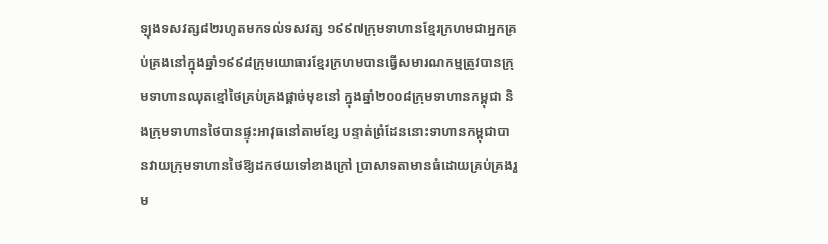ឡុងទសវត្ស៨២រហូតមកទល់ទសវត្ស ១៩៩៧ក្រុមទាហានខ្មែរក្រហមជាអ្នកគ្រប់គ្រងនៅក្នុងឆ្នាំ១៩៩៨ក្រុមយោធារខ្មែរក្រហមបានធ្វើសមារណកម្មត្រូវបានក្រុមទាហានឈុតខ្មៅថៃគ្រប់គ្រងផ្តាច់មុខនៅ ក្នុងឆ្នាំ២០០៨ក្រុមទាហានកម្ពុជា និងក្រុមទាហានថៃបានផ្ទុះអាវុធនៅតាមខ្សែ បន្ទាត់ព្រំដែននោះទាហានកម្ពុជាបានវាយក្រុមទាហានថៃឱ្យដកថយទៅខាងក្រៅ ប្រាសាទតាមានធំដោយគ្រប់គ្រងរួម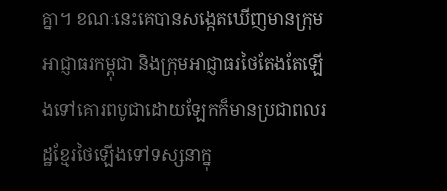គ្នា។ ខណៈនេះគេបានសង្កេតឃើញមានក្រុម អាជ្ញាធរកម្ពុជា និងក្រុមអាជ្ញាធរថៃតែងតែឡើងទៅគោរពបូជាដោយឡែកក៏មានប្រជាពលរដ្ឋខ្មែរថៃឡើងទៅទស្សនាក្នុ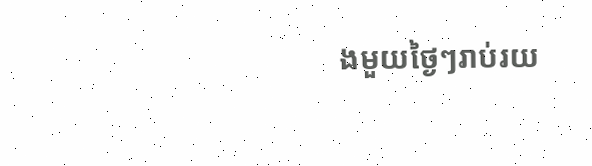ងមួយថ្ងៃៗរាប់រយ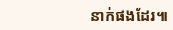នាក់ផងដែរ៕